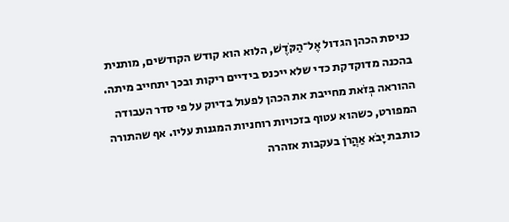כניסת הכהן הגדול אֶל־הַקֹּדֶשׁ, הלוא הוא קודש הקודשים, מותנית בהכנה מדוקדקת כדי שלא ייכנס בידיים ריקות ובכך יתחייב מיתה. ההוראה בְּזֹאת מחייבת את הכהן לפעול בדיוק על פי סדר העבודה המפורט, כשהוא עטוף בזכויות רוחניות המגנות עליו. אף שהתורה כותבת יָבֹא אַהֲרֹן בעקבות אזהרה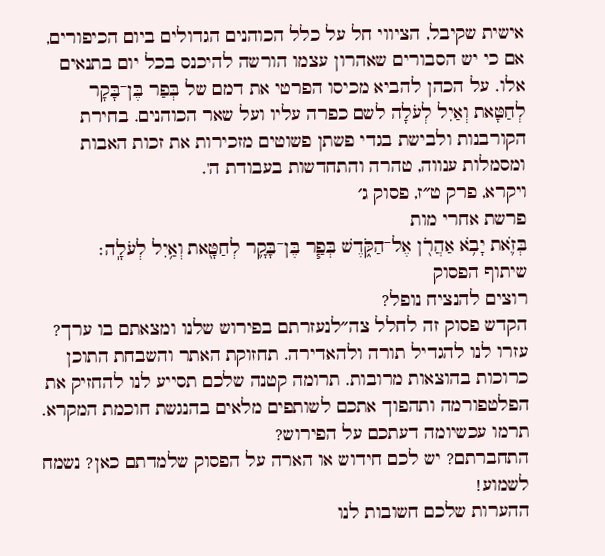אישית שקיבל, הציווי חל על כלל הכוהנים הגדולים ביום הכיפורים, אם כי יש הסבורים שאהרון עצמו הורשה להיכנס בכל יום בתנאים אלו. על הכהן להביא מכיסו הפרטי את דמם של בְּפַר בֶּן־בָּקָר לְחַטָּאת וְאַיִל לְעֹלָה לשם כפרה עליו ועל שאר הכוהנים. בחירת הקורבנות ולבישת בגדי פשתן פשוטים מזכירות את זכות האבות ומסמלות ענווה, טהרה והתחדשות בעבודת ה'.
ויקרא, פרק ט״ז, פסוק ג׳
פרשת אחרי מות
בְּזֹ֛את יָבֹ֥א אַהֲרֹ֖ן אֶל־הַקֹּ֑דֶשׁ בְּפַ֧ר בֶּן־בָּקָ֛ר לְחַטָּ֖את וְאַ֥יִל לְעֹלָֽה׃
שיתוף הפסוק
רוצים להנציח נופל?
הקדש פסוק זה לחלל צה״לנעזרתם בפירוש שלנו ומצאתם בו ערך?
עזרו לנו להגדיל תורה ולהאדירה. תחזוקת האתר והשבחת התוכן כרוכות בהוצאות מרובות. תרומה קטנה שלכם תסייע לנו להחזיק את הפלטפורמה ותהפוך אתכם לשותפים מלאים בהנגשת חוכמת המקרא.
תרמו עכשיומה דעתכם על הפירוש?
התחברתם? יש לכם חידוש או הארה על הפסוק שלמדתם כאן? נשמח לשמוע!
ההערות שלכם חשובות לנו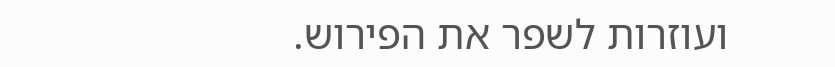ועוזרות לשפר את הפירוש.